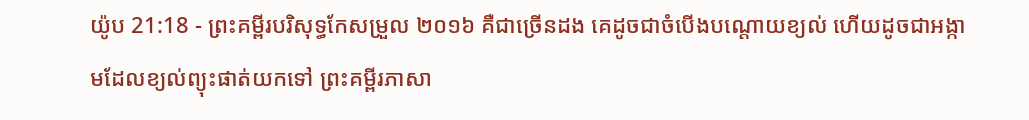យ៉ូប 21:18 - ព្រះគម្ពីរបរិសុទ្ធកែសម្រួល ២០១៦ គឺជាច្រើនដង គេដូចជាចំបើងបណ្តោយខ្យល់ ហើយដូចជាអង្កាមដែលខ្យល់ព្យុះផាត់យកទៅ ព្រះគម្ពីរភាសា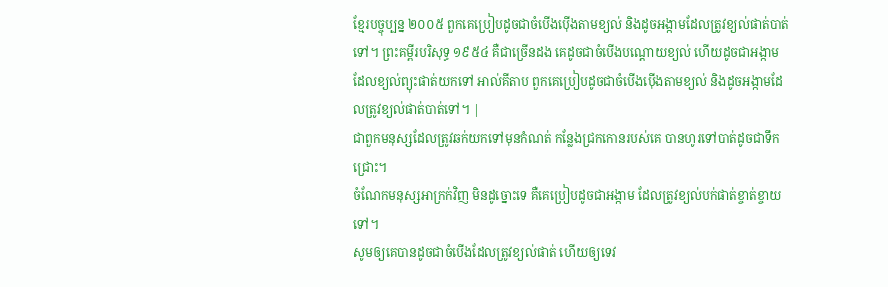ខ្មែរបច្ចុប្បន្ន ២០០៥ ពួកគេប្រៀបដូចជាចំបើងប៉ើងតាមខ្យល់ និងដូចអង្កាមដែលត្រូវខ្យល់ផាត់បាត់ទៅ។ ព្រះគម្ពីរបរិសុទ្ធ ១៩៥៤ គឺជាច្រើនដង គេដូចជាចំបើងបណ្តោយខ្យល់ ហើយដូចជាអង្កាមដែលខ្យល់ព្យុះផាត់យកទៅ អាល់គីតាប ពួកគេប្រៀបដូចជាចំបើងប៉ើងតាមខ្យល់ និងដូចអង្កាមដែលត្រូវខ្យល់ផាត់បាត់ទៅ។ |
ជាពួកមនុស្សដែលត្រូវឆក់យកទៅមុនកំណត់ កន្លែងជ្រកកោនរបស់គេ បានហូរទៅបាត់ដូចជាទឹកជ្រោះ។
ចំណែកមនុស្សអាក្រក់វិញ មិនដូច្នោះទេ គឺគេប្រៀបដូចជាអង្កាម ដែលត្រូវខ្យល់បក់ផាត់ខ្ចាត់ខ្ចាយទៅ។
សូមឲ្យគេបានដូចជាចំបើងដែលត្រូវខ្យល់ផាត់ ហើយឲ្យទេវ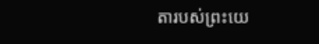តារបស់ព្រះយេ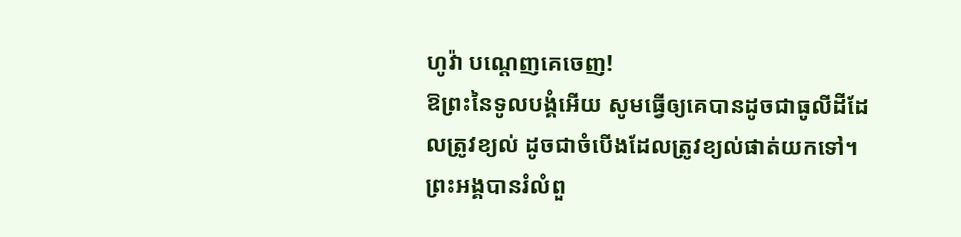ហូវ៉ា បណ្ដេញគេចេញ!
ឱព្រះនៃទូលបង្គំអើយ សូមធ្វើឲ្យគេបានដូចជាធូលីដីដែលត្រូវខ្យល់ ដូចជាចំបើងដែលត្រូវខ្យល់ផាត់យកទៅ។
ព្រះអង្គបានរំលំពួ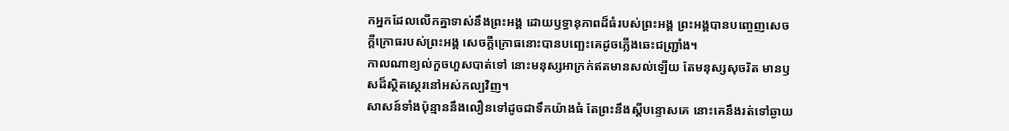កអ្នកដែលលើកគ្នាទាស់នឹងព្រះអង្គ ដោយឫទ្ធានុភាពដ៏ធំរបស់ព្រះអង្គ ព្រះអង្គបានបញ្ចេញសេចក្ដីក្រោធរបស់ព្រះអង្គ សេចក្ដីក្រោធនោះបានបញ្ឆេះគេដូចភ្លើងឆេះជញ្ជ្រាំង។
កាលណាខ្យល់កួចហួសបាត់ទៅ នោះមនុស្សអាក្រក់ឥតមានសល់ឡើយ តែមនុស្សសុចរិត មានឫសដ៏ស្ថិតស្ថេរនៅអស់កល្បវិញ។
សាសន៍ទាំងប៉ុន្មាននឹងលឿនទៅដូចជាទឹកយ៉ាងធំ តែព្រះនឹងស្តីបន្ទោសគេ នោះគេនឹងរត់ទៅឆ្ងាយ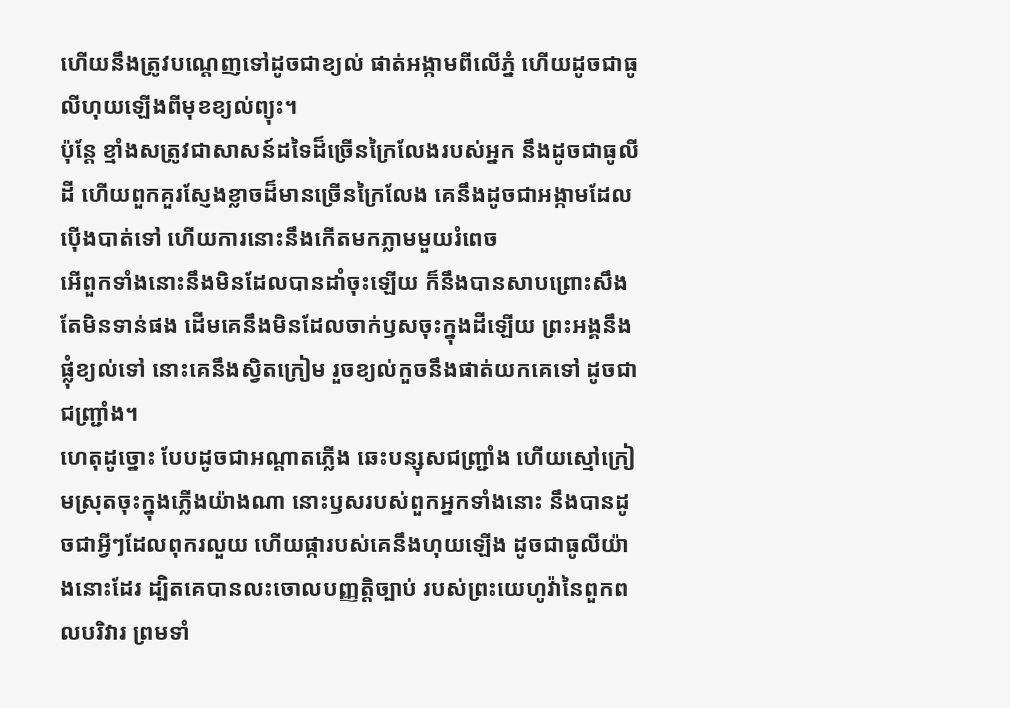ហើយនឹងត្រូវបណ្តេញទៅដូចជាខ្យល់ ផាត់អង្កាមពីលើភ្នំ ហើយដូចជាធូលីហុយឡើងពីមុខខ្យល់ព្យុះ។
ប៉ុន្តែ ខ្មាំងសត្រូវជាសាសន៍ដទៃដ៏ច្រើនក្រៃលែងរបស់អ្នក នឹងដូចជាធូលីដី ហើយពួកគួរស្ញែងខ្លាចដ៏មានច្រើនក្រៃលែង គេនឹងដូចជាអង្កាមដែលប៉ើងបាត់ទៅ ហើយការនោះនឹងកើតមកភ្លាមមួយរំពេច
អើពួកទាំងនោះនឹងមិនដែលបានដាំចុះឡើយ ក៏នឹងបានសាបព្រោះសឹងតែមិនទាន់ផង ដើមគេនឹងមិនដែលចាក់ឫសចុះក្នុងដីឡើយ ព្រះអង្គនឹងផ្លុំខ្យល់ទៅ នោះគេនឹងស្វិតក្រៀម រួចខ្យល់កួចនឹងផាត់យកគេទៅ ដូចជាជញ្ជ្រាំង។
ហេតុដូច្នោះ បែបដូចជាអណ្ដាតភ្លើង ឆេះបន្សុសជញ្ជ្រាំង ហើយស្មៅក្រៀមស្រុតចុះក្នុងភ្លើងយ៉ាងណា នោះឫសរបស់ពួកអ្នកទាំងនោះ នឹងបានដូចជាអ្វីៗដែលពុករលួយ ហើយផ្ការបស់គេនឹងហុយឡើង ដូចជាធូលីយ៉ាងនោះដែរ ដ្បិតគេបានលះចោលបញ្ញត្តិច្បាប់ របស់ព្រះយេហូវ៉ានៃពួកពលបរិវារ ព្រមទាំ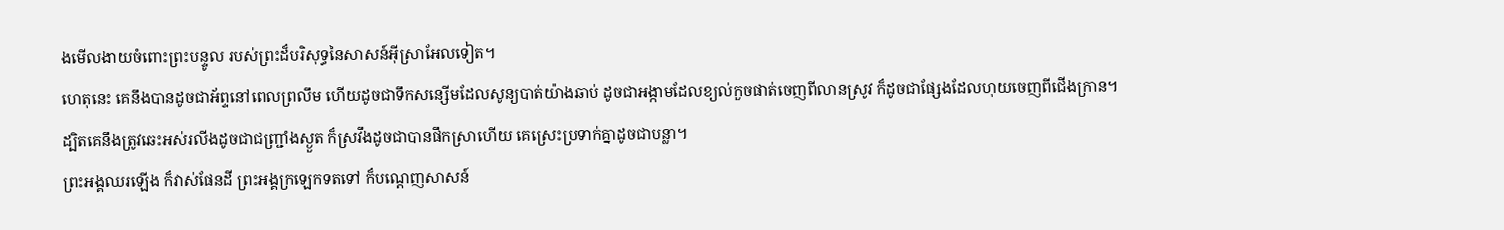ងមើលងាយចំពោះព្រះបន្ទូល របស់ព្រះដ៏បរិសុទ្ធនៃសាសន៍អ៊ីស្រាអែលទៀត។
ហេតុនេះ គេនឹងបានដូចជាអ័ព្ទនៅពេលព្រលឹម ហើយដូចជាទឹកសន្សើមដែលសូន្យបាត់យ៉ាងឆាប់ ដូចជាអង្កាមដែលខ្យល់កួចផាត់ចេញពីលានស្រូវ ក៏ដូចជាផ្សែងដែលហុយចេញពីជើងក្រាន។
ដ្បិតគេនឹងត្រូវឆេះអស់រលីងដូចជាជញ្ជ្រាំងស្ងួត ក៏ស្រវឹងដូចជាបានផឹកស្រាហើយ គេស្រេះប្រទាក់គ្នាដូចជាបន្លា។
ព្រះអង្គឈរឡើង ក៏វាស់ផែនដី ព្រះអង្គក្រឡេកទតទៅ ក៏បណ្តេញសាសន៍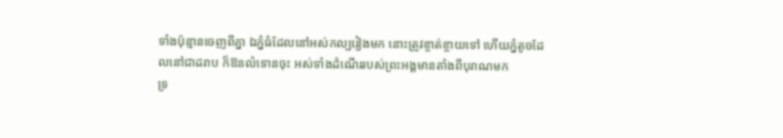ទាំងប៉ុន្មានចេញពីគ្នា ឯភ្នំធំដែលនៅអស់កល្បរៀងមក នោះត្រូវខ្ចាត់ខ្ចាយទៅ ហើយភ្នំតូចដែលនៅជាដរាប ក៏ឱនលំទោនចុះ អស់ទាំងដំណើររបស់ព្រះអង្គមានតាំងពីបុរាណមក
ទ្រ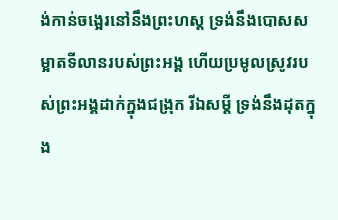ង់កាន់ចង្អេរនៅនឹងព្រះហស្ត ទ្រង់នឹងបោសសម្អាតទីលានរបស់ព្រះអង្គ ហើយប្រមូលស្រូវរបស់ព្រះអង្គដាក់ក្នុងជង្រុក រីឯសម្ដី ទ្រង់នឹងដុតក្នុង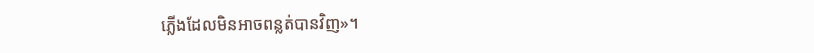ភ្លើងដែលមិនអាចពន្លត់បានវិញ»។